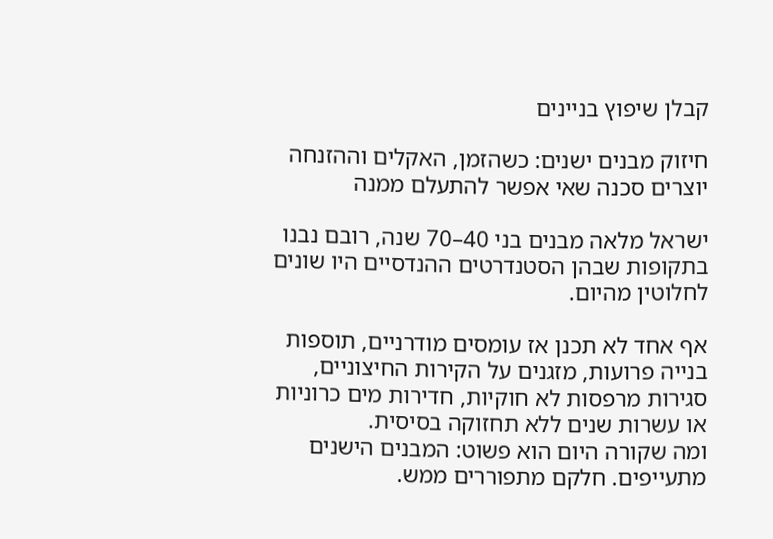קבלן שיפוץ בניינים

חיזוק מבנים ישנים: כשהזמן, האקלים וההזנחה יוצרים סכנה שאי אפשר להתעלם ממנה

ישראל מלאה מבנים בני 40–70 שנה, רובם נבנו בתקופות שבהן הסטנדרטים ההנדסיים היו שונים לחלוטין מהיום.

אף אחד לא תכנן אז עומסים מודרניים, תוספות בנייה פרועות, מזגנים על הקירות החיצוניים, סגירות מרפסות לא חוקיות, חדירות מים כרוניות או עשרות שנים ללא תחזוקה בסיסית.
ומה שקורה היום הוא פשוט: המבנים הישנים מתעייפים. חלקם מתפוררים ממש.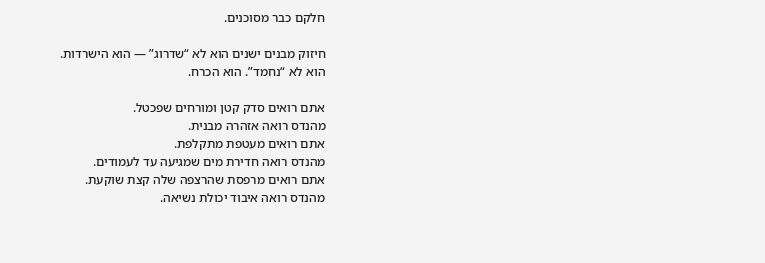חלקם כבר מסוכנים.

חיזוק מבנים ישנים הוא לא “שדרוג” — הוא הישרדות.
הוא לא “נחמד”. הוא הכרח.

אתם רואים סדק קטן ומורחים שפכטל.
מהנדס רואה אזהרה מבנית.
אתם רואים מעטפת מתקלפת.
מהנדס רואה חדירת מים שמגיעה עד לעמודים.
אתם רואים מרפסת שהרצפה שלה קצת שוקעת.
מהנדס רואה איבוד יכולת נשיאה.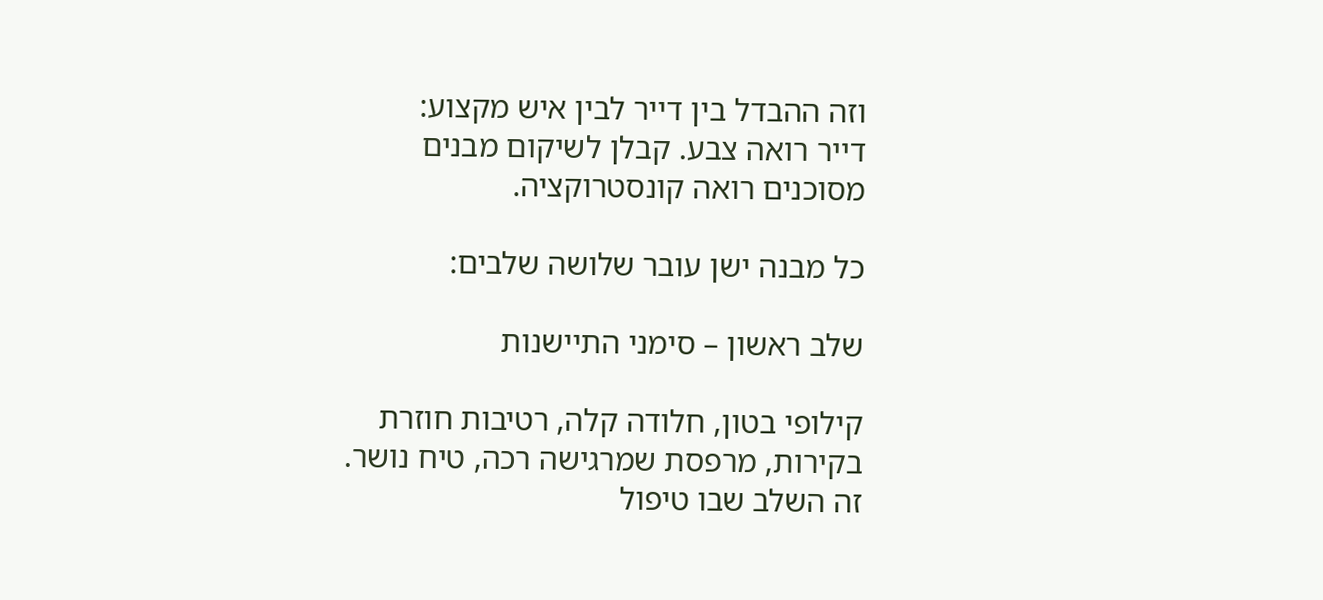וזה ההבדל בין דייר לבין איש מקצוע:
דייר רואה צבע. קבלן לשיקום מבנים מסוכנים רואה קונסטרוקציה.

כל מבנה ישן עובר שלושה שלבים:

שלב ראשון – סימני התיישנות

קילופי בטון, חלודה קלה, רטיבות חוזרת בקירות, מרפסת שמרגישה רכה, טיח נושר.
זה השלב שבו טיפול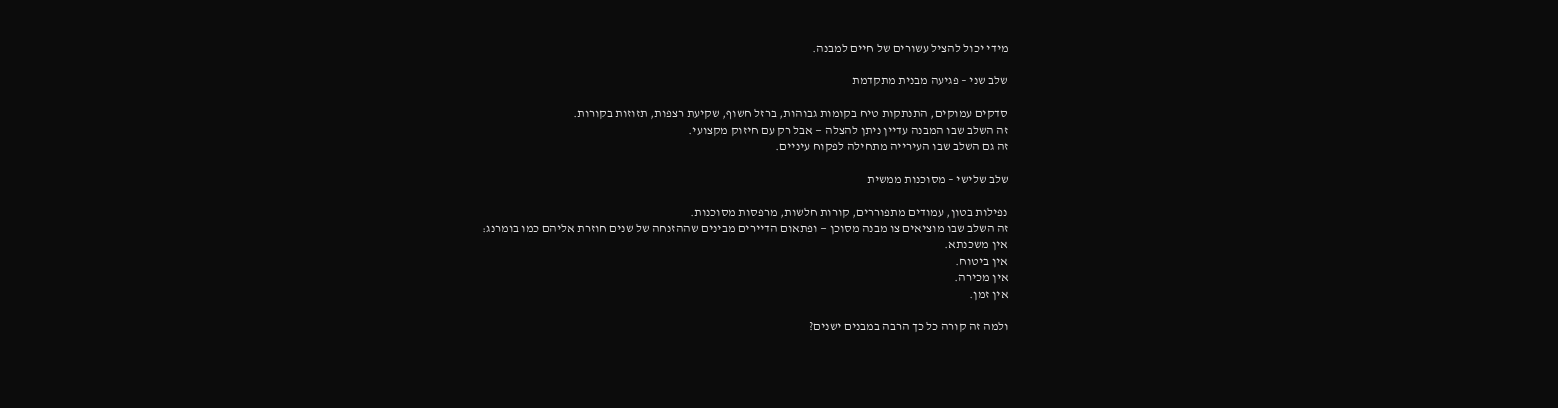מידי יכול להציל עשורים של חיים למבנה.

שלב שני – פגיעה מבנית מתקדמת

סדקים עמוקים, התנתקות טיח בקומות גבוהות, ברזל חשוף, שקיעת רצפות, תזוזות בקורות.
זה השלב שבו המבנה עדיין ניתן להצלה — אבל רק עם חיזוק מקצועי.
זה גם השלב שבו העירייה מתחילה לפקוח עיניים.

שלב שלישי – מסוכנות ממשית

נפילות בטון, עמודים מתפוררים, קורות חלשות, מרפסות מסוכנות.
זה השלב שבו מוציאים צו מבנה מסוכן — ופתאום הדיירים מבינים שההזנחה של שנים חוזרת אליהם כמו בומרנג:
אין משכנתא.
אין ביטוח.
אין מכירה.
אין זמן.

ולמה זה קורה כל כך הרבה במבנים ישנים?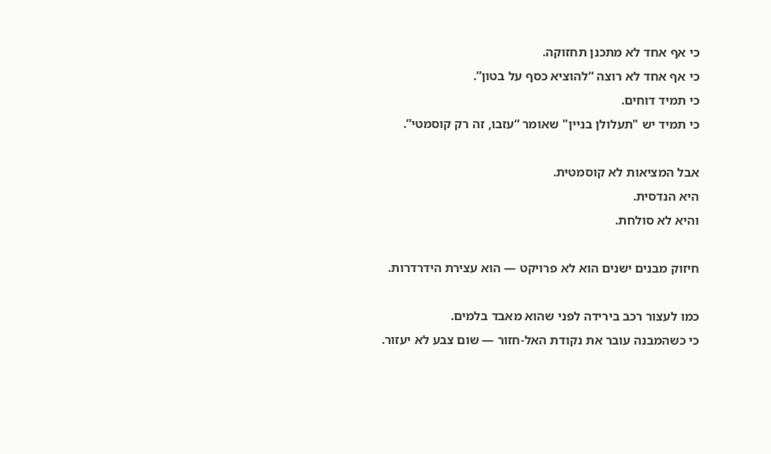כי אף אחד לא מתכנן תחזוקה.
כי אף אחד לא רוצה “להוציא כסף על בטון”.
כי תמיד דוחים.
כי תמיד יש "תעלולן בניין" שאומר “עזבו, זה רק קוסמטי”.

אבל המציאות לא קוסמטית.
היא הנדסית.
והיא לא סולחת.

חיזוק מבנים ישנים הוא לא פרויקט — הוא עצירת הידרדרות.

כמו לעצור רכב בירידה לפני שהוא מאבד בלמים.
כי כשהמבנה עובר את נקודת האל-חזור — שום צבע לא יעזור.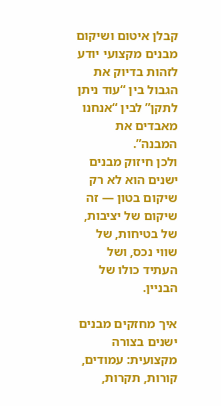קבלן איטום ושיקום מבנים מקצועי יודע לזהות בדיוק את הגבול בין “עוד ניתן לתקן” לבין “אנחנו מאבדים את המבנה”.
ולכן חיזוק מבנים ישנים הוא לא רק שיקום בטון — זה שיקום של יציבות, של בטיחות, של שווי נכס, ושל העתיד כולו של הבניין.

איך מחזקים מבנים ישנים בצורה מקצועית: עמודים, קורות, תקרות,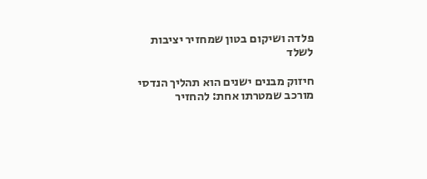פלדה ושיקום בטון שמחזיר יציבות לשלד

חיזוק מבנים ישנים הוא תהליך הנדסי מורכב שמטרתו אחת: להחזיר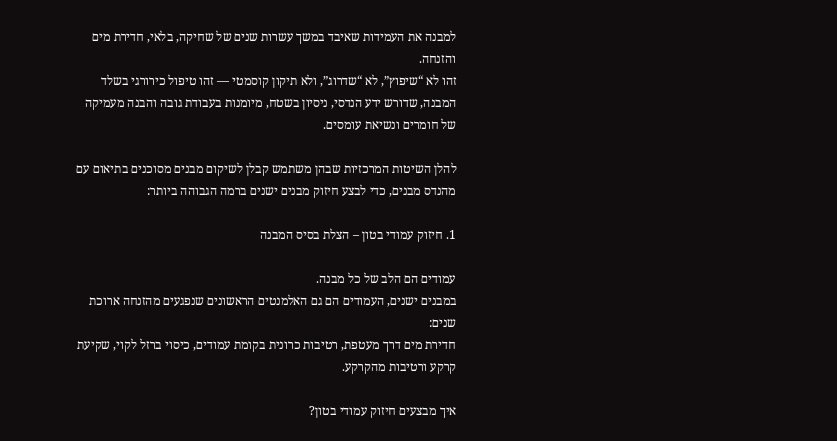למבנה את העמידות שאיבד במשך עשרות שנים של שחיקה, בלאי, חדירת מים והזנחה.
זהו לא “שיפוץ”, לא “שדרוג”, ולא תיקון קוסמטי — זהו טיפול כירורגי בשלד המבנה, שדורש ידע הנדסי, ניסיון בשטח, מיומנות בעבודת גובה והבנה מעמיקה של חומרים ונשיאת עומסים.

להלן השיטות המרכזיות שבהן משתמש קבלן לשיקום מבנים מסוכנים בתיאום עם מהנדס מבנים, כדי לבצע חיזוק מבנים ישנים ברמה הגבוהה ביותר:

1. חיזוק עמודי בטון – הצלת בסיס המבנה

עמודים הם הלב של כל מבנה.
במבנים ישנים, העמודים הם גם האלמנטים הראשונים שנפגעים מהזנחה ארוכת שנים:
חדירת מים דרך מעטפת, רטיבות כרונית בקומת עמודים, כיסוי ברזל לקוי, שקיעת קרקע ורטיבות מהקרקע.

איך מבצעים חיזוק עמודי בטון?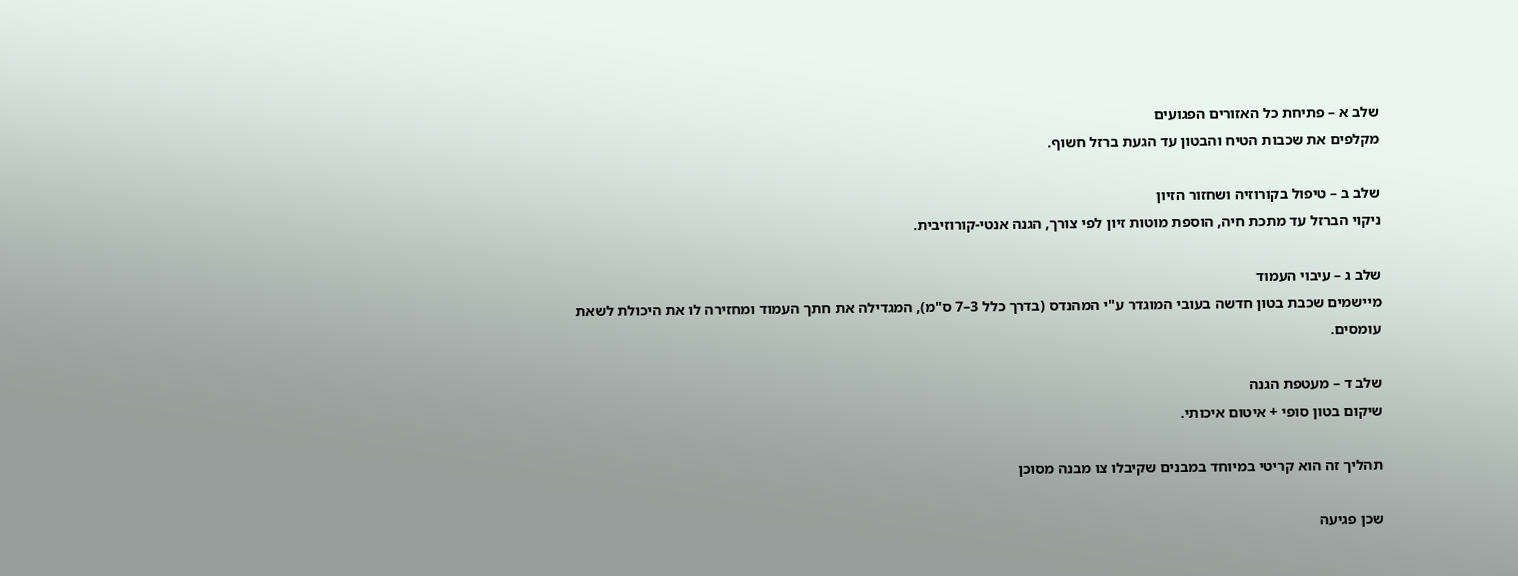שלב א – פתיחת כל האזורים הפגועים
מקלפים את שכבות הטיח והבטון עד הגעת ברזל חשוף.

שלב ב – טיפול בקורוזיה ושחזור הזיון
ניקוי הברזל עד מתכת חיה, הוספת מוטות זיון לפי צורך, הגנה אנטי-קורוזיבית.

שלב ג – עיבוי העמוד
מיישמים שכבת בטון חדשה בעובי המוגדר ע"י המהנדס (בדרך כלל 3–7 ס"מ), המגדילה את חתך העמוד ומחזירה לו את היכולת לשאת עומסים.

שלב ד – מעטפת הגנה
שיקום בטון סופי + איטום איכותי.

תהליך זה הוא קריטי במיוחד במבנים שקיבלו צו מבנה מסוכן

שכן פגיעה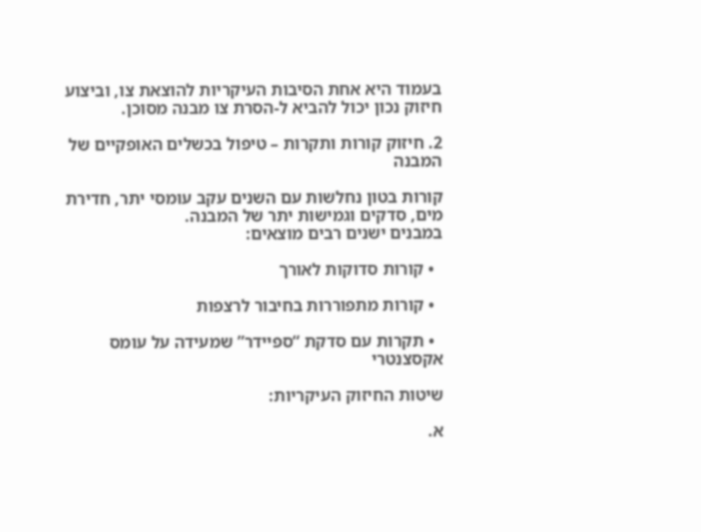בעמוד היא אחת הסיבות העיקריות להוצאת צו, וביצוע חיזוק נכון יכול להביא ל-הסרת צו מבנה מסוכן.

2. חיזוק קורות ותקרות – טיפול בכשלים האופקיים של המבנה

קורות בטון נחלשות עם השנים עקב עומסי יתר, חדירת מים, סדקים וגמישות יתר של המבנה.
במבנים ישנים רבים מוצאים:

  • קורות סדוקות לאורך

  • קורות מתפוררות בחיבור לרצפות

  • תקרות עם סדקת “ספיידר” שמעידה על עומס אקסצנטרי

שיטות החיזוק העיקריות:

א.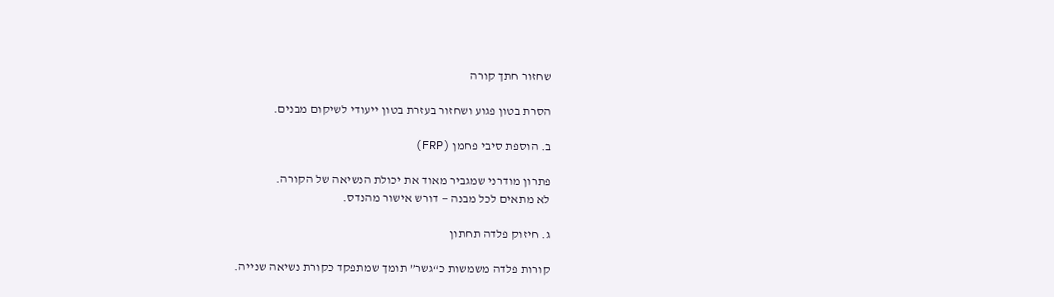שחזור חתך קורה

הסרת בטון פגוע ושחזור בעזרת בטון ייעודי לשיקום מבנים.

ב. הוספת סיבי פחמן (FRP)

פתרון מודרני שמגביר מאוד את יכולת הנשיאה של הקורה.
לא מתאים לכל מבנה — דורש אישור מהנדס.

ג. חיזוק פלדה תחתון

קורות פלדה משמשות כ“גשר” תומך שמתפקד כקורת נשיאה שנייה.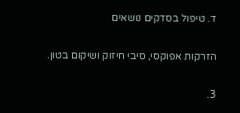ד. טיפול בסדקים נושאים

הזרקות אפוקסי, סיבי חיזוק ושיקום בטון.

3.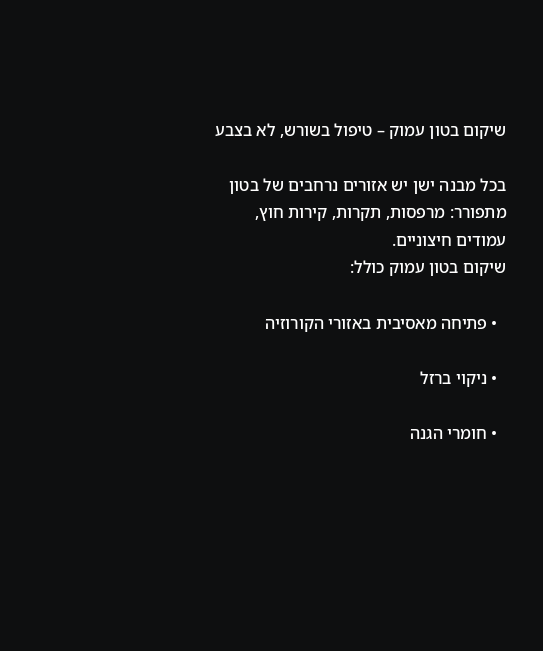שיקום בטון עמוק – טיפול בשורש, לא בצבע

בכל מבנה ישן יש אזורים נרחבים של בטון מתפורר: מרפסות, תקרות, קירות חוץ, עמודים חיצוניים.
שיקום בטון עמוק כולל:

  • פתיחה מאסיבית באזורי הקורוזיה

  • ניקוי ברזל

  • חומרי הגנה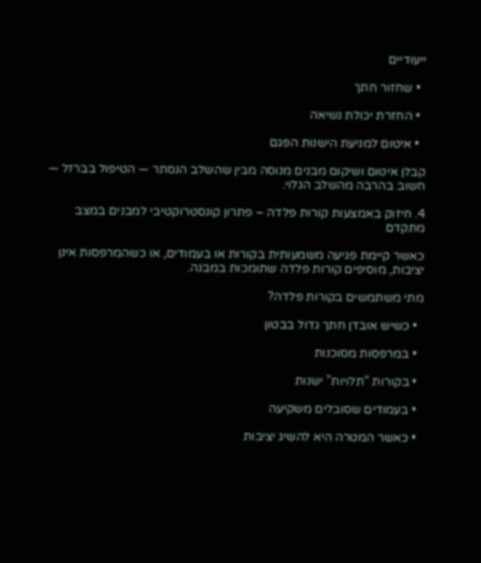ייעודיים

  • שחזור חתך

  • החזרת יכולת נשיאה

  • איטום למניעת הישנות הפגם

קבלן איטום ושיקום מבנים מנוסה מבין שהשלב הנסתר — הטיפול בברזל — חשוב בהרבה מהשלב הגלוי.

4. חיזוק באמצעות קורות פלדה – פתרון קונסטרוקטיבי למבנים במצב מתקדם

כאשר קיימת פגיעה משמעותית בקורות או בעמודים, או כשהמרפסות אינן יציבות, מוסיפים קורות פלדה שתומכות במבנה.

מתי משתמשים בקורות פלדה?

  • כשיש אובדן חתך גדול בבטון

  • במרפסות מסוכנות

  • בקורות “תלויות” ישנות

  • בעמודים שסובלים משקיעה

  • כאשר המטרה היא להשיג יציבות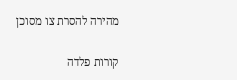מהירה להסרת צו מסוכן

קורות פלדה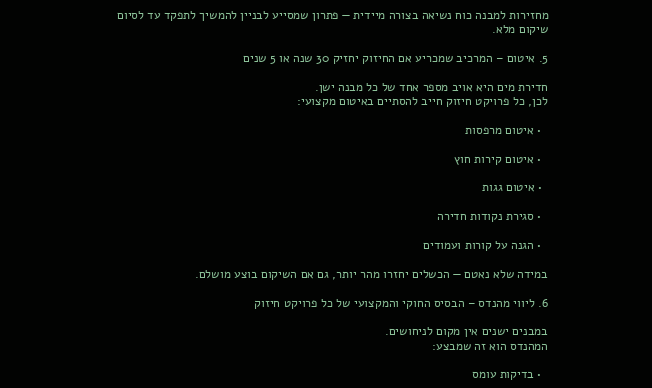מחזירות למבנה כוח נשיאה בצורה מיידית — פתרון שמסייע לבניין להמשיך לתפקד עד לסיום שיקום מלא.

5. איטום – המרכיב שמכריע אם החיזוק יחזיק 30 שנה או 5 שנים

חדירת מים היא אויב מספר אחד של כל מבנה ישן.
לכן, כל פרויקט חיזוק חייב להסתיים באיטום מקצועי:

  • איטום מרפסות

  • איטום קירות חוץ

  • איטום גגות

  • סגירת נקודות חדירה

  • הגנה על קורות ועמודים

במידה שלא נאטם — הכשלים יחזרו מהר יותר, גם אם השיקום בוצע מושלם.

6. ליווי מהנדס – הבסיס החוקי והמקצועי של כל פרויקט חיזוק

במבנים ישנים אין מקום לניחושים.
המהנדס הוא זה שמבצע:

  • בדיקות עומס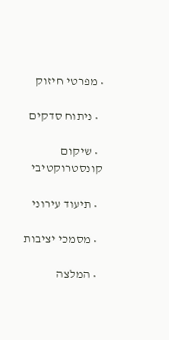• מפרטי חיזוק

  • ניתוח סדקים

  • שיקום קונסטרוקטיבי

  • תיעוד עירוני

  • מסמכי יציבות

  • המלצה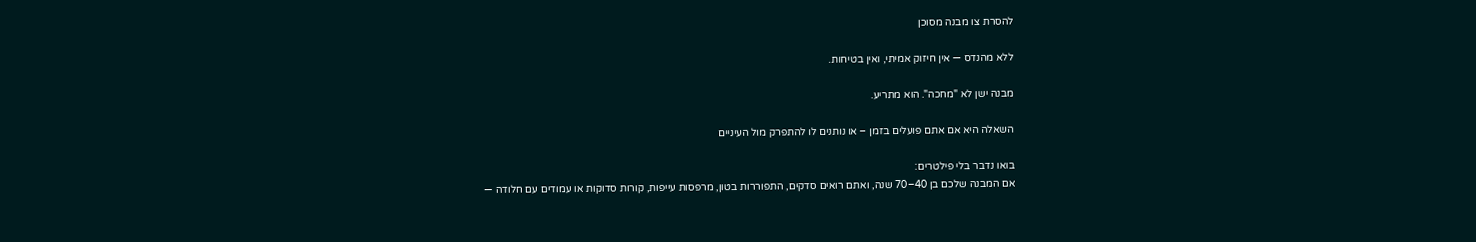להסרת צו מבנה מסוכן

ללא מהנדס — אין חיזוק אמיתי, ואין בטיחות.

מבנה ישן לא "מחכה". הוא מתריע.

השאלה היא אם אתם פועלים בזמן – או נותנים לו להתפרק מול העיניים

בואו נדבר בלי פילטרים:
אם המבנה שלכם בן 40–70 שנה, ואתם רואים סדקים, התפוררות בטון, מרפסות עייפות, קורות סדוקות או עמודים עם חלודה —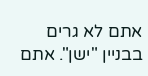אתם לא גרים בבניין "ישן". אתם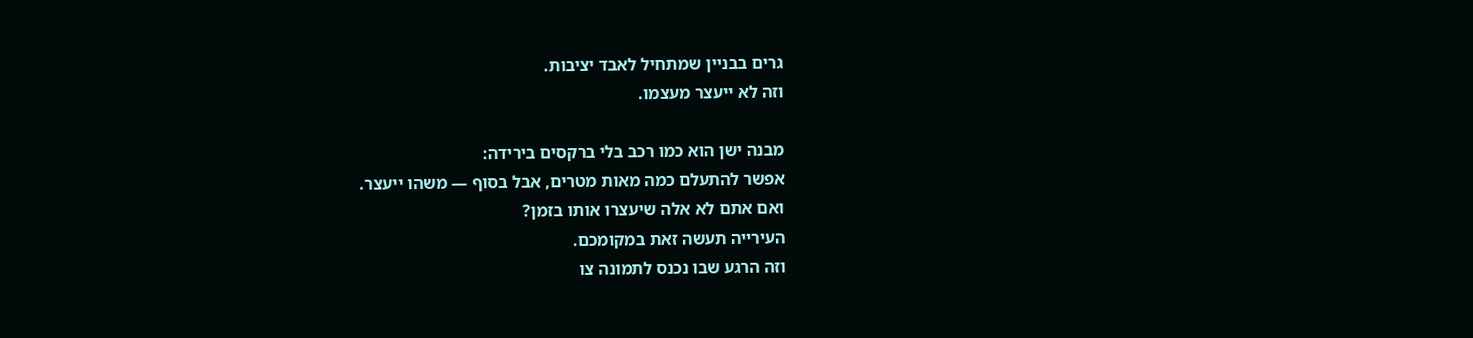גרים בבניין שמתחיל לאבד יציבות.
וזה לא ייעצר מעצמו.

מבנה ישן הוא כמו רכב בלי ברקסים בירידה:
אפשר להתעלם כמה מאות מטרים, אבל בסוף — משהו ייעצר.
ואם אתם לא אלה שיעצרו אותו בזמן?
העירייה תעשה זאת במקומכם.
וזה הרגע שבו נכנס לתמונה צו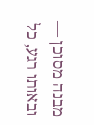מבנה מסוכן — ובאותו רגע, כל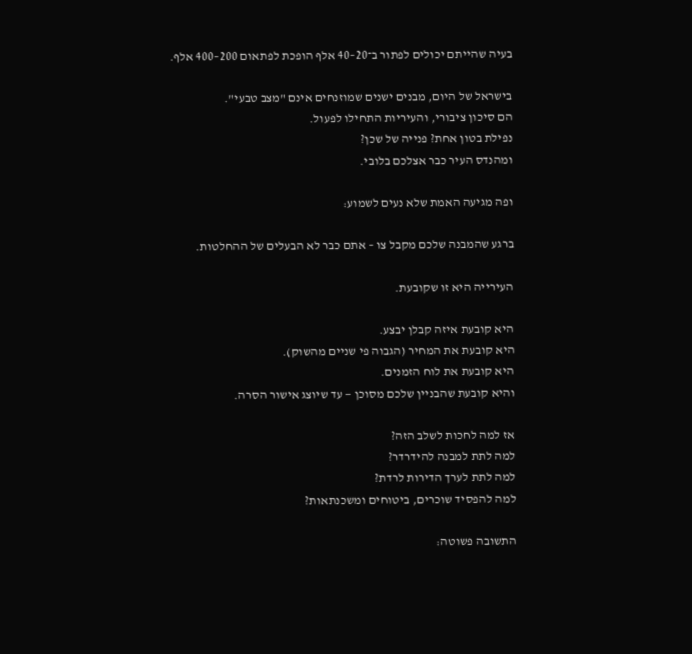בעיה שהייתם יכולים לפתור ב־20–40 אלף הופכת לפתאום 200–400 אלף.

בישראל של היום, מבנים ישנים שמוזנחים אינם "מצב טבעי".
הם סיכון ציבורי, והעיריות התחילו לפעול.
נפילת בטון אחת? פנייה של שכן?
ומהנדס העיר כבר אצלכם בלובי.

ופה מגיעה האמת שלא נעים לשמוע:

ברגע שהמבנה שלכם מקבל צו – אתם כבר לא הבעלים של ההחלטות.

העירייה היא זו שקובעת.

היא קובעת איזה קבלן יבצע.
היא קובעת את המחיר (הגבוה פי שניים מהשוק).
היא קובעת את לוח הזמנים.
והיא קובעת שהבניין שלכם מסוכן — עד שיוצג אישור הסרה.

אז למה לחכות לשלב הזה?
למה לתת למבנה להידרדר?
למה לתת לערך הדירות לרדת?
למה להפסיד שוכרים, ביטוחים ומשכנתאות?

התשובה פשוטה: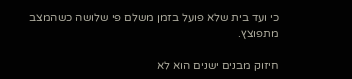כי ועד בית שלא פועל בזמן משלם פי שלושה כשהמצב מתפוצץ.

חיזוק מבנים ישנים הוא לא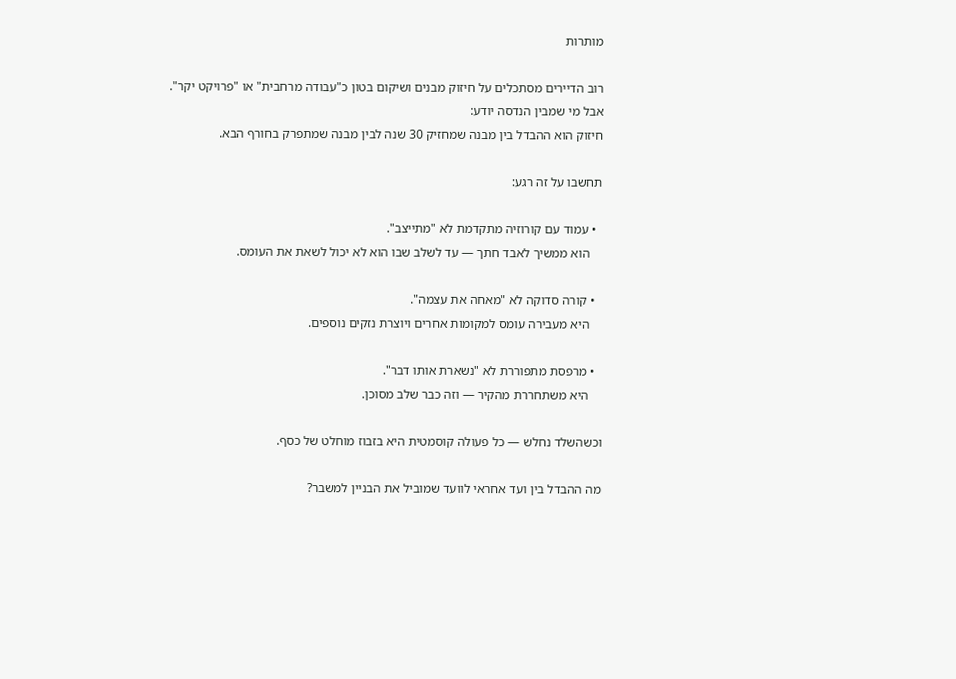מותרות

רוב הדיירים מסתכלים על חיזוק מבנים ושיקום בטון כ"עבודה מרחבית" או "פרויקט יקר".
אבל מי שמבין הנדסה יודע:
חיזוק הוא ההבדל בין מבנה שמחזיק 30 שנה לבין מבנה שמתפרק בחורף הבא.

תחשבו על זה רגע:

  • עמוד עם קורוזיה מתקדמת לא "מתייצב".
    הוא ממשיך לאבד חתך — עד לשלב שבו הוא לא יכול לשאת את העומס.

  • קורה סדוקה לא "מאחה את עצמה".
    היא מעבירה עומס למקומות אחרים ויוצרת נזקים נוספים.

  • מרפסת מתפוררת לא "נשארת אותו דבר".
    היא משתחררת מהקיר — וזה כבר שלב מסוכן.

וכשהשלד נחלש — כל פעולה קוסמטית היא בזבוז מוחלט של כסף.

מה ההבדל בין ועד אחראי לוועד שמוביל את הבניין למשבר?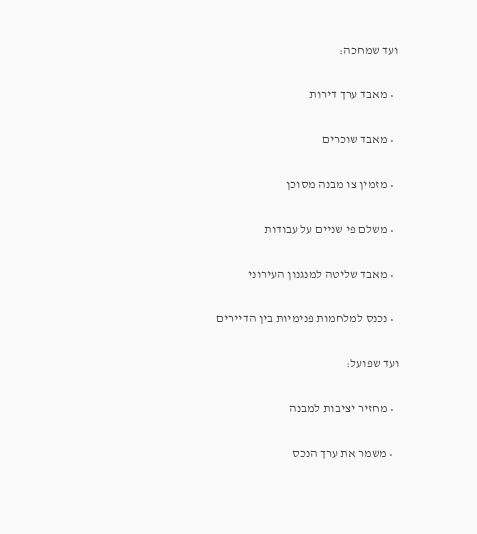ועד שמחכה:

  • מאבד ערך דירות

  • מאבד שוכרים

  • מזמין צו מבנה מסוכן

  • משלם פי שניים על עבודות

  • מאבד שליטה למנגנון העירוני

  • נכנס למלחמות פנימיות בין הדיירים

ועד שפועל:

  • מחזיר יציבות למבנה

  • משמר את ערך הנכס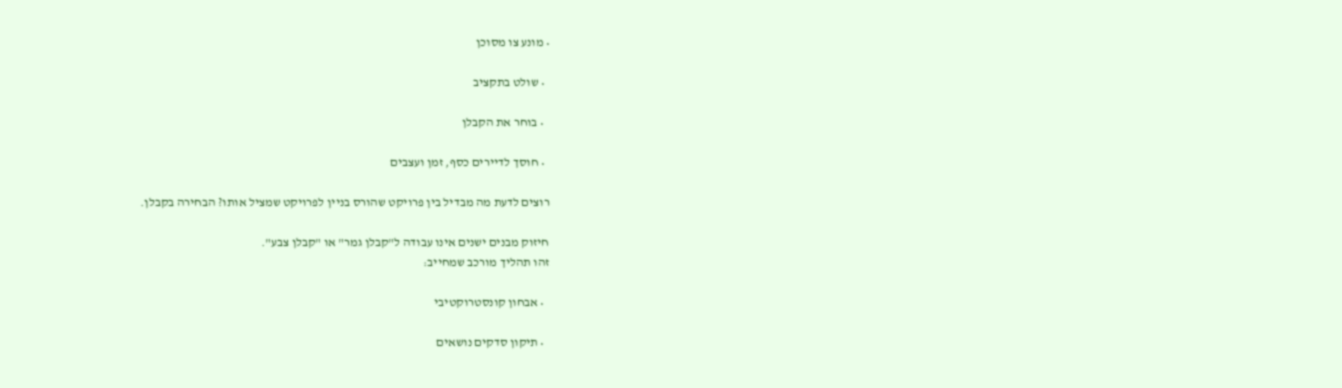• מונע צו מסוכן

  • שולט בתקציב

  • בוחר את הקבלן

  • חוסך לדיירים כסף, זמן ועצבים

רוצים לדעת מה מבדיל בין פרויקט שהורס בניין לפרויקט שמציל אותו? הבחירה בקבלן.

חיזוק מבנים ישנים אינו עבודה ל"קבלן גמר" או "קבלן צבע".
זהו תהליך מורכב שמחייב:

  • אבחון קונסטרוקטיבי

  • תיקון סדקים נושאים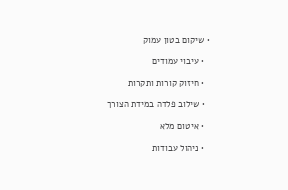• שיקום בטון עמוק

  • עיבוי עמודים

  • חיזוק קורות ותקרות

  • שילוב פלדה במידת הצורך

  • איטום מלא

  • ניהול עבודות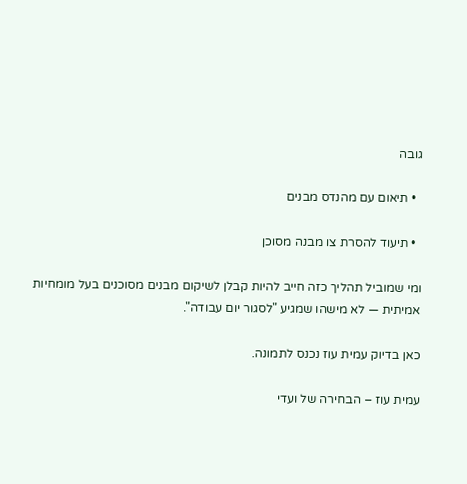גובה

  • תיאום עם מהנדס מבנים

  • תיעוד להסרת צו מבנה מסוכן

ומי שמוביל תהליך כזה חייב להיות קבלן לשיקום מבנים מסוכנים בעל מומחיות אמיתית — לא מישהו שמגיע "לסגור יום עבודה".

כאן בדיוק עמית עוז נכנס לתמונה.

עמית עוז – הבחירה של ועדי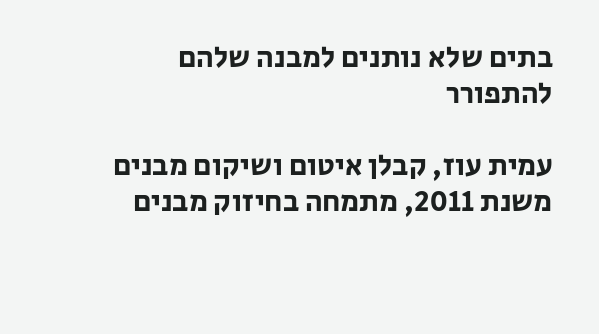בתים שלא נותנים למבנה שלהם להתפורר

עמית עוז, קבלן איטום ושיקום מבנים משנת 2011, מתמחה בחיזוק מבנים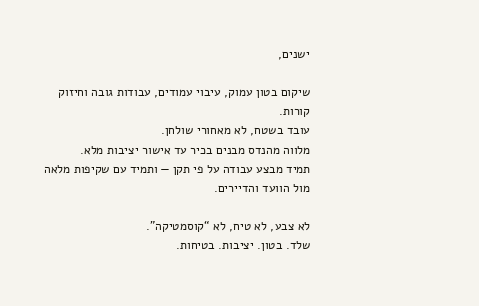ישנים,

שיקום בטון עמוק, עיבוי עמודים, עבודות גובה וחיזוק קורות.
עובד בשטח, לא מאחורי שולחן.
מלווה מהנדס מבנים בכיר עד אישור יציבות מלא.
תמיד מבצע עבודה על פי תקן — ותמיד עם שקיפות מלאה מול הוועד והדיירים.

לא צבע, לא טיח, לא “קוסמטיקה”.
שלד. בטון. יציבות. בטיחות.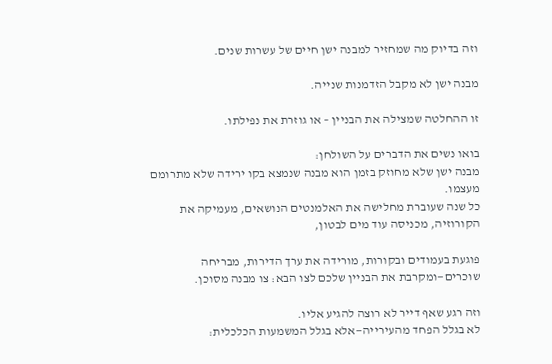וזה בדיוק מה שמחזיר למבנה ישן חיים של עשרות שנים.

מבנה ישן לא מקבל הזדמנות שנייה.

זו ההחלטה שמצילה את הבניין – או גוזרת את נפילתו.

בואו נשים את הדברים על השולחן:
מבנה ישן שלא מחוזק בזמן הוא מבנה שנמצא בקו ירידה שלא מתרומם מעצמו.
כל שנה שעוברת מחלישה את האלמנטים הנושאים, מעמיקה את הקורוזיה, מכניסה עוד מים לבטון,

פוגעת בעמודים ובקורות, מורידה את ערך הדירות, מבריחה שוכרים—ומקרבת את הבניין שלכם לצו הבא: צו מבנה מסוכן.

וזה רגע שאף דייר לא רוצה להגיע אליו.
לא בגלל הפחד מהעירייה—אלא בגלל המשמעות הכלכלית: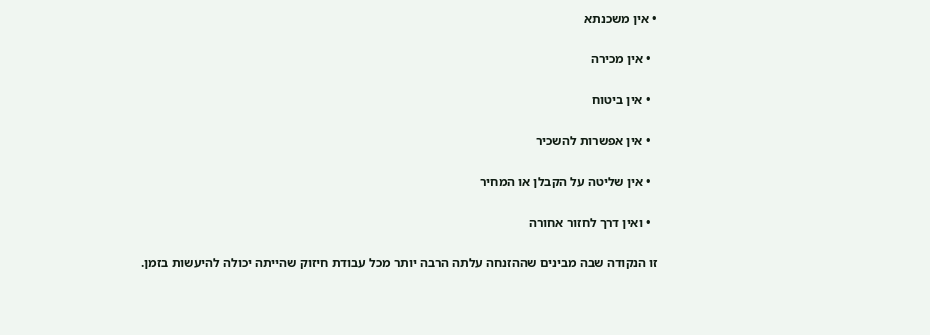• אין משכנתא

  • אין מכירה

  • אין ביטוח

  • אין אפשרות להשכיר

  • אין שליטה על הקבלן או המחיר

  • ואין דרך לחזור אחורה

זו הנקודה שבה מבינים שההזנחה עלתה הרבה יותר מכל עבודת חיזוק שהייתה יכולה להיעשות בזמן.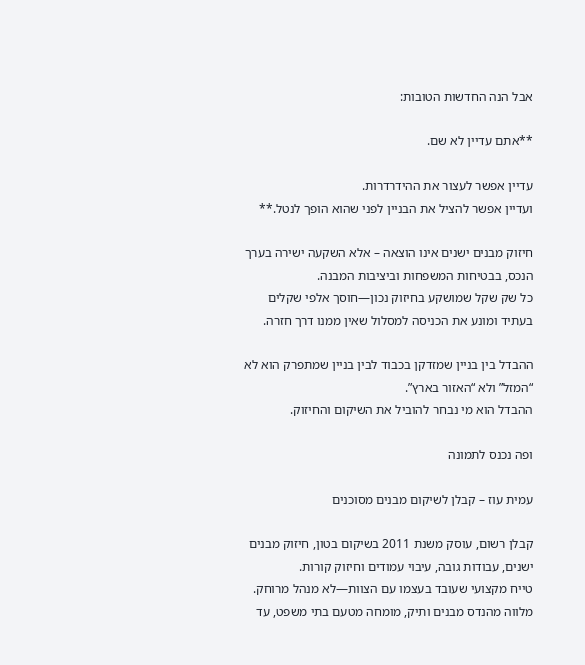אבל הנה החדשות הטובות:

**אתם עדיין לא שם.

עדיין אפשר לעצור את ההידרדרות.
ועדיין אפשר להציל את הבניין לפני שהוא הופך לנטל.**

חיזוק מבנים ישנים אינו הוצאה – אלא השקעה ישירה בערך הנכס, בבטיחות המשפחות וביציבות המבנה.
כל שק שקל שמושקע בחיזוק נכון—חוסך אלפי שקלים בעתיד ומונע את הכניסה למסלול שאין ממנו דרך חזרה.

ההבדל בין בניין שמזדקן בכבוד לבין בניין שמתפרק הוא לא “המזל” ולא “האזור בארץ”.
ההבדל הוא מי נבחר להוביל את השיקום והחיזוק.

ופה נכנס לתמונה

עמית עוז – קבלן לשיקום מבנים מסוכנים

קבלן רשום, עוסק משנת 2011 בשיקום בטון, חיזוק מבנים ישנים, עבודות גובה, עיבוי עמודים וחיזוק קורות.
טייח מקצועי שעובד בעצמו עם הצוות—לא מנהל מרוחק.
מלווה מהנדס מבנים ותיק, מומחה מטעם בתי משפט, עד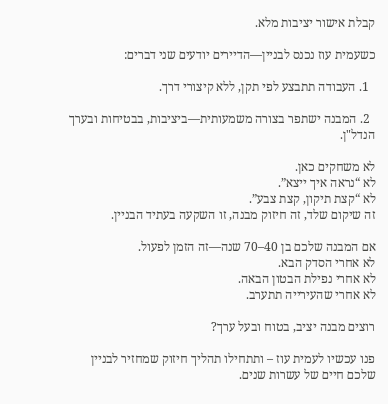קבלת אישור יציבות מלא.

כשעמית עוז נכנס לבניין—הדיירים יודעים שני דברים:

  1. העבודה תתבצע לפי תקן, ללא קיצורי דרך.

  2. המבנה ישתפר בצורה משמעותית—ביציבות, בבטיחות ובערך הנדל"ן.

לא משחקים כאן.
לא “נראה איך ייצא”.
לא “קצת תיקון, קצת צבע”.
זה שיקום שלד, זה חיזוק מבנה, זו השקעה בעתיד הבניין.

אם המבנה שלכם בן 40–70 שנה—זה הזמן לפעול.
לא אחרי הסדק הבא.
לא אחרי נפילת הבטון הבאה.
לא אחרי שהעירייה תתערב.

רוצים מבנה יציב, בטוח ובעל ערך?

פנו עכשיו לעמית עוז – ותתחילו תהליך חיזוק שמחזיר לבניין שלכם חיים של עשרות שנים.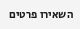השאירו פרטים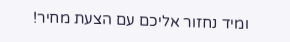ומיד נחזור אליכם עם הצעת מחיר!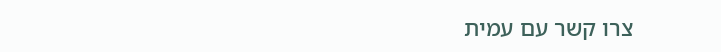צרו קשר עם עמית